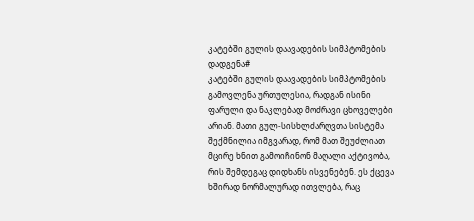კატებში გულის დაავადების სიმპტომების დადგენა#
კატებში გულის დაავადების სიმპტომების გამოვლენა ურთულესია, რადგან ისინი ფარული და ნაკლებად მოძრავი ცხოველები არიან. მათი გულ-სისხლძარღვთა სისტემა შექმნილია იმგვარად, რომ მათ შეუძლიათ მცირე ხნით გამოიჩინონ მაღალი აქტივობა, რის შემდეგაც დიდხანს ისვენებენ. ეს ქცევა ხშირად ნორმალურად ითვლება, რაც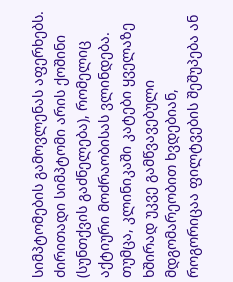სიმპტომების გამოვლენას აფერხებს.
ძირითადი სიმპტომი არის ქოშინი (სუნთქვის გაძნელება), რომელიც აქტიური მოძრაობისას ვლინდება. თუმცა, კლინიკაში კატები ყველაზე ხშირად უკვე გამწვავებული მდგომარეობით ხვდებიან, როგორიცაა ფილტვების შეშუპება ან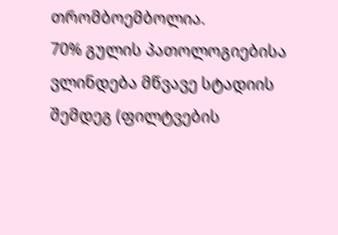თრომბოემბოლია.
70% გულის პათოლოგიებისა ვლინდება მწვავე სტადიის შემდეგ (ფილტვების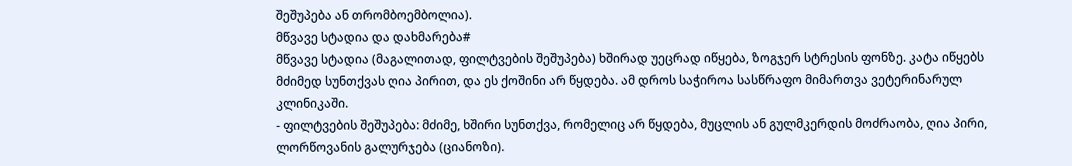შეშუპება ან თრომბოემბოლია).
მწვავე სტადია და დახმარება#
მწვავე სტადია (მაგალითად, ფილტვების შეშუპება) ხშირად უეცრად იწყება, ზოგჯერ სტრესის ფონზე. კატა იწყებს მძიმედ სუნთქვას ღია პირით, და ეს ქოშინი არ წყდება. ამ დროს საჭიროა სასწრაფო მიმართვა ვეტერინარულ კლინიკაში.
- ფილტვების შეშუპება: მძიმე, ხშირი სუნთქვა, რომელიც არ წყდება, მუცლის ან გულმკერდის მოძრაობა, ღია პირი, ლორწოვანის გალურჯება (ციანოზი).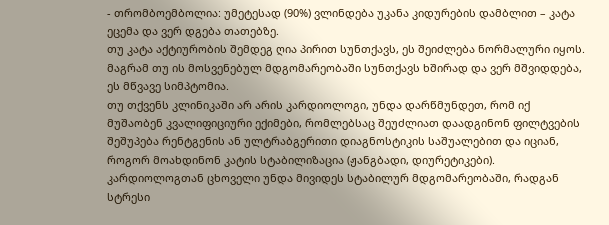- თრომბოემბოლია: უმეტესად (90%) ვლინდება უკანა კიდურების დამბლით – კატა ეცემა და ვერ დგება თათებზე.
თუ კატა აქტიურობის შემდეგ ღია პირით სუნთქავს, ეს შეიძლება ნორმალური იყოს. მაგრამ თუ ის მოსვენებულ მდგომარეობაში სუნთქავს ხშირად და ვერ მშვიდდება, ეს მწვავე სიმპტომია.
თუ თქვენს კლინიკაში არ არის კარდიოლოგი, უნდა დარწმუნდეთ, რომ იქ მუშაობენ კვალიფიციური ექიმები, რომლებსაც შეუძლიათ დაადგინონ ფილტვების შეშუპება რენტგენის ან ულტრაბგერითი დიაგნოსტიკის საშუალებით და იციან, როგორ მოახდინონ კატის სტაბილიზაცია (ჟანგბადი, დიურეტიკები). კარდიოლოგთან ცხოველი უნდა მივიდეს სტაბილურ მდგომარეობაში, რადგან სტრესი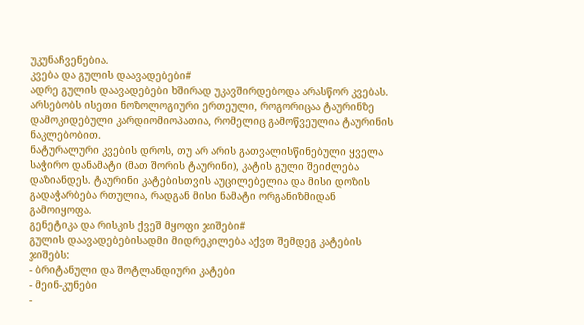უკუნაჩვენებია.
კვება და გულის დაავადებები#
ადრე გულის დაავადებები ხშირად უკავშირდებოდა არასწორ კვებას. არსებობს ისეთი ნოზოლოგიური ერთეული, როგორიცაა ტაურინზე დამოკიდებული კარდიომიოპათია, რომელიც გამოწვეულია ტაურინის ნაკლებობით.
ნატურალური კვების დროს, თუ არ არის გათვალისწინებული ყველა საჭირო დანამატი (მათ შორის ტაურინი), კატის გული შეიძლება დაზიანდეს. ტაურინი კატებისთვის აუცილებელია და მისი დოზის გადაჭარბება რთულია, რადგან მისი ნამატი ორგანიზმიდან გამოიყოფა.
გენეტიკა და რისკის ქვეშ მყოფი ჯიშები#
გულის დაავადებებისადმი მიდრეკილება აქვთ შემდეგ კატების ჯიშებს:
- ბრიტანული და შოტლანდიური კატები
- მეინ-კუნები
-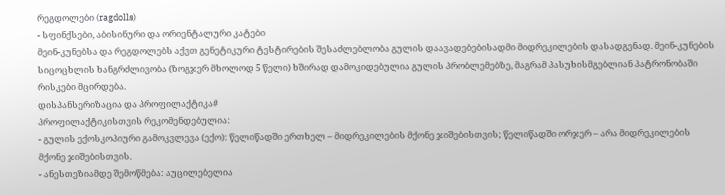რეგდოლები (ragdolls)
- სფინქსები, აბისინური და ორიენტალური კატები
მეინ-კუნებსა და რეგდოლებს აქვთ გენეტიკური ტესტირების შესაძლებლობა გულის დაავადებებისადმი მიდრეკილების დასადგენად. მეინ-კუნების სიცოცხლის ხანგრძლივობა (ზოგჯერ მხოლოდ 5 წელი) ხშირად დამოკიდებულია გულის პრობლემებზე, მაგრამ პასუხისმგებლიან პატრონობაში რისკები მცირდება.
დისპანსერიზაცია და პროფილაქტიკა#
პროფილაქტიკისთვის რეკომენდებულია:
- გულის ექოსკოპიური გამოკვლევა (ექო): წელიწადში ერთხელ – მიდრეკილების მქონე ჯიშებისთვის; წელიწადში ორჯერ – არა მიდრეკილების მქონე ჯიშებისთვის.
- ანესთეზიამდე შემოწმება: აუცილებელია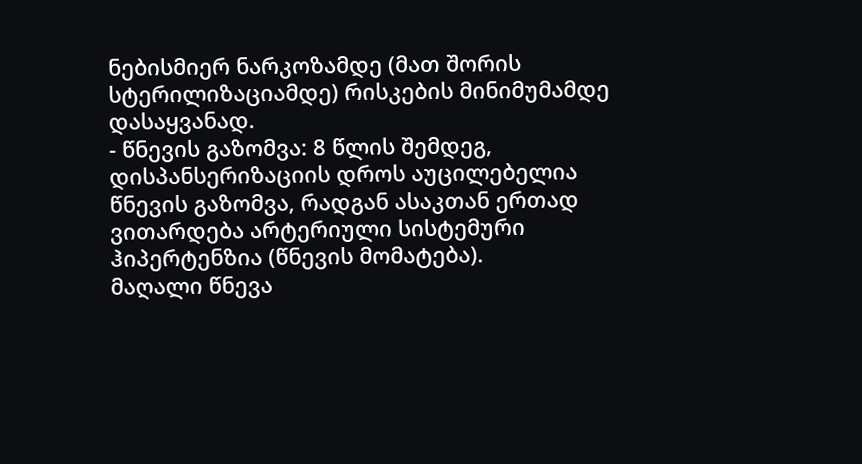ნებისმიერ ნარკოზამდე (მათ შორის სტერილიზაციამდე) რისკების მინიმუმამდე დასაყვანად.
- წნევის გაზომვა: 8 წლის შემდეგ, დისპანსერიზაციის დროს აუცილებელია წნევის გაზომვა, რადგან ასაკთან ერთად ვითარდება არტერიული სისტემური ჰიპერტენზია (წნევის მომატება).
მაღალი წნევა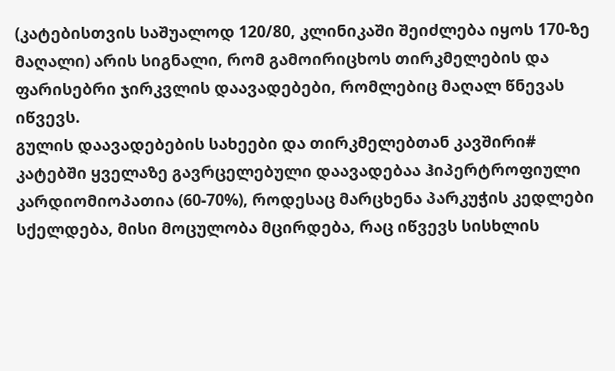(კატებისთვის საშუალოდ 120/80, კლინიკაში შეიძლება იყოს 170-ზე მაღალი) არის სიგნალი, რომ გამოირიცხოს თირკმელების და ფარისებრი ჯირკვლის დაავადებები, რომლებიც მაღალ წნევას იწვევს.
გულის დაავადებების სახეები და თირკმელებთან კავშირი#
კატებში ყველაზე გავრცელებული დაავადებაა ჰიპერტროფიული კარდიომიოპათია (60-70%), როდესაც მარცხენა პარკუჭის კედლები სქელდება, მისი მოცულობა მცირდება, რაც იწვევს სისხლის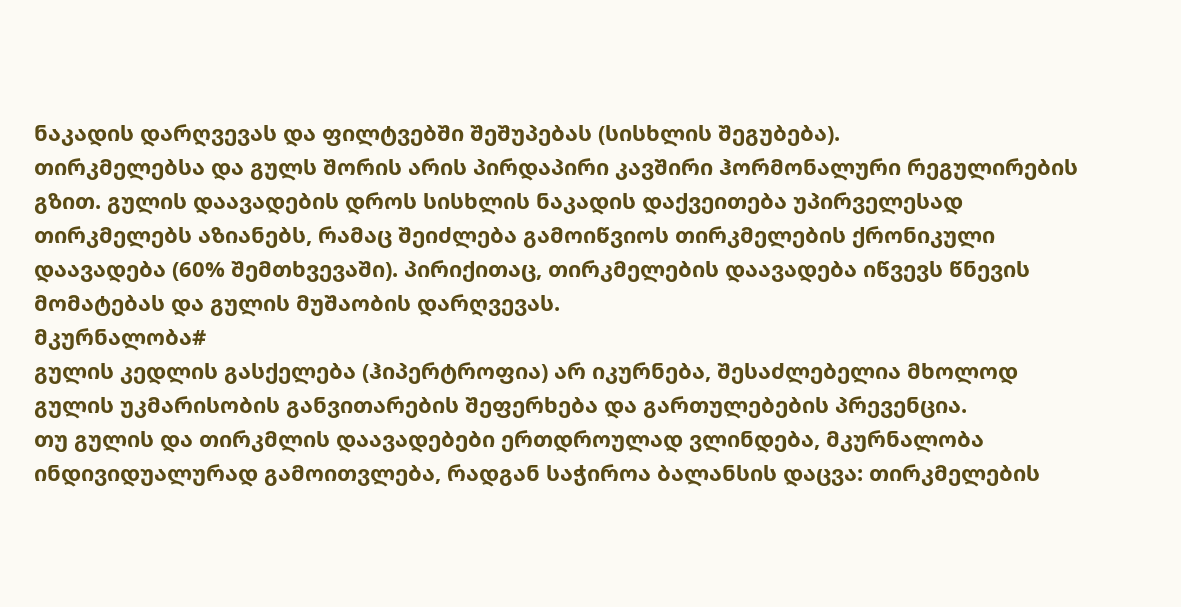ნაკადის დარღვევას და ფილტვებში შეშუპებას (სისხლის შეგუბება).
თირკმელებსა და გულს შორის არის პირდაპირი კავშირი ჰორმონალური რეგულირების გზით. გულის დაავადების დროს სისხლის ნაკადის დაქვეითება უპირველესად თირკმელებს აზიანებს, რამაც შეიძლება გამოიწვიოს თირკმელების ქრონიკული დაავადება (60% შემთხვევაში). პირიქითაც, თირკმელების დაავადება იწვევს წნევის მომატებას და გულის მუშაობის დარღვევას.
მკურნალობა#
გულის კედლის გასქელება (ჰიპერტროფია) არ იკურნება, შესაძლებელია მხოლოდ გულის უკმარისობის განვითარების შეფერხება და გართულებების პრევენცია.
თუ გულის და თირკმლის დაავადებები ერთდროულად ვლინდება, მკურნალობა ინდივიდუალურად გამოითვლება, რადგან საჭიროა ბალანსის დაცვა: თირკმელების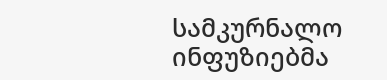სამკურნალო ინფუზიებმა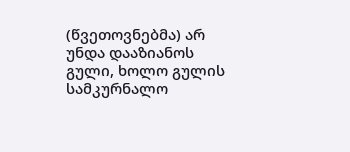(წვეთოვნებმა) არ უნდა დააზიანოს გული, ხოლო გულის სამკურნალო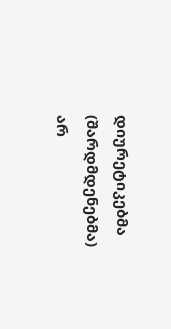დიურეტიკებმა (შარდმდენებმა) არ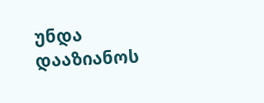უნდა დააზიანოს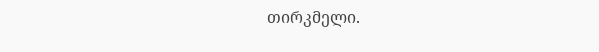თირკმელი.